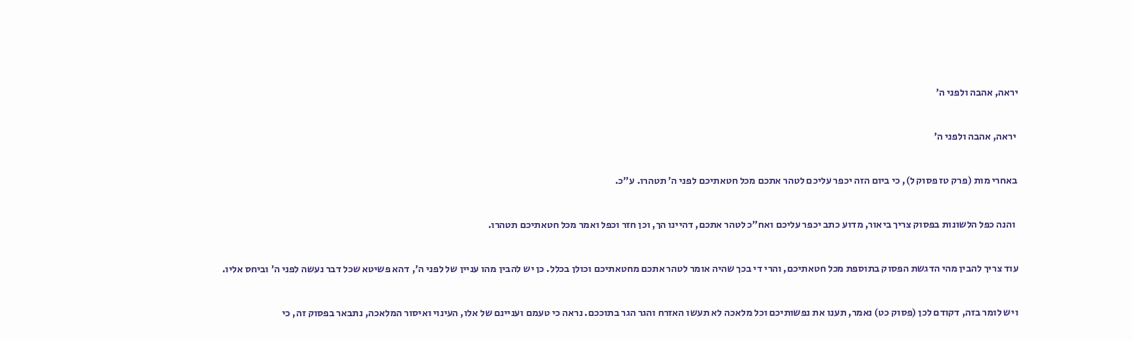יראה, אהבה ולפני ה׳

 יראה, אהבה ולפני ה׳

באחרי מות (פרק טז פסוק ל), כי ביום הזה יכפר עליכם לטהר אתכם מכל חטאתיכם לפני ה׳ תטהרו. ע״כ.

 והנה כפל הלשונות בפסוק צריך ביאור, מדוע כתב יכפר עליכם ואח״כ לטהר אתכם, דהיינו הך, וכן חזר וכפל ואמר מכל חטאתיכם תטהרו.

עוד צריך להבין מהי הדגשת הפסוק בתוספת מכל חטאתיכם, והרי די בכך שהיה אומר לטהר אתכם מחטאתיכם וכולן בכלל. כן יש להבין מהו עניין של לפני ה׳, דהא פשיטא שכל דבר נעשה לפני ה׳ וביחס אליו.

ויש לומר בזה, דקודם לכן (פסוק כט) נאמר, תענו את נפשותיכם וכל מלאכה לא תעשו האזרח והגר הגר בתוככם. נראה כי טעמם ועניינם של אלו, העינוי ואיסור המלאכה, נתבאר בפסוק זה, כי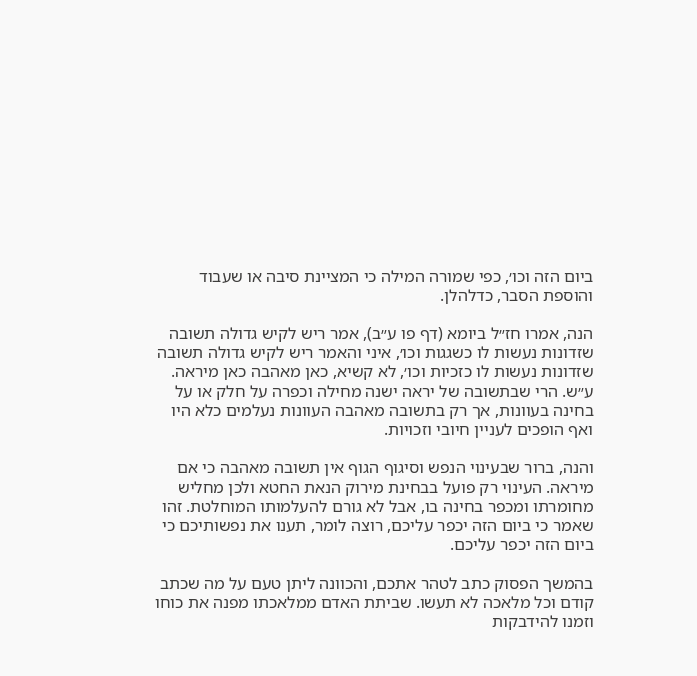ביום הזה וכו׳, כפי שמורה המילה כי המציינת סיבה או שעבוד והוספת הסבר, כדלהלן.

הנה, אמרו חז״ל ביומא (דף פו ע״ב), אמר ריש לקיש גדולה תשובה שזדונות נעשות לו כשגגות וכו׳, איני והאמר ריש לקיש גדולה תשובה שזדונות נעשות לו כזכיות וכו׳, לא קשיא, כאן מאהבה כאן מיראה. ע״ש. הרי שבתשובה של יראה ישנה מחילה וכפרה על חלק או על בחינה בעוונות, אך רק בתשובה מאהבה העוונות נעלמים כלא היו ואף הופכים לעניין חיובי וזכויות.

והנה, ברור שבעינוי הנפש וסיגוף הגוף אין תשובה מאהבה כי אם מיראה. העינוי רק פועל בבחינת מירוק הנאת החטא ולכן מחליש מחומרתו ומכפר בחינה בו, אבל לא גורם להעלמותו המוחלטת. זהו שאמר כי ביום הזה יכפר עליכם, רוצה לומר, תענו את נפשותיכם כי ביום הזה יכפר עליכם.

בהמשך הפסוק כתב לטהר אתכם, והכוונה ליתן טעם על מה שכתב קודם וכל מלאכה לא תעשו. שביתת האדם ממלאכתו מפנה את כוחו וזמנו להידבקות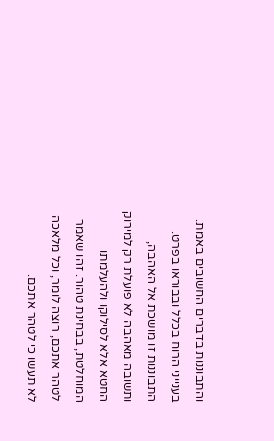והתבוננות בדברים החשובים באמת. בענייני הרוח בכלל ובבוראו בפרט. התבוננות זו מושכת אל האהבה, ותשובה מאהבה לא פועלת רק למירוק החטא אלא לסילוקו ולהעלמתו המוחלטת, בבחינת טהור. זהו שאמר לטהר אתכם, רוצה לומר, וכל מלאכה לא תעשו כי לטהר אתכם.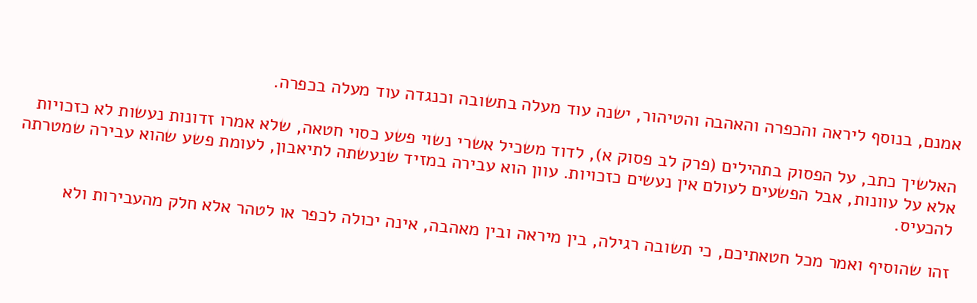אמנם, בנוסף ליראה והכפרה והאהבה והטיהור, ישנה עוד מעלה בתשובה וכנגדה עוד מעלה בכפרה.

האלשיך כתב, על הפסוק בתהילים (פרק לב פסוק א), לדוד משכיל אשרי נשוי פשע כסוי חטאה, שלא אמרו זדונות נעשות לא כזכויות אלא על עוונות, אבל הפשעים לעולם אין נעשים כזכויות. עוון הוא עבירה במזיד שנעשתה לתיאבון, לעומת פשע שהוא עבירה שמטרתה להכעיס.

זהו שהוסיף ואמר מכל חטאתיכם, כי תשובה רגילה, בין מיראה ובין מאהבה, אינה יכולה לכפר או לטהר אלא חלק מהעבירות ולא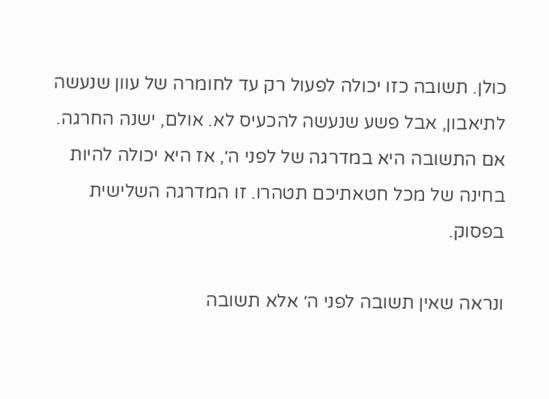כולן. תשובה כזו יכולה לפעול רק עד לחומרה של עוון שנעשה לתיאבון, אבל פשע שנעשה להכעיס לא. אולם, ישנה החרגה. אם התשובה היא במדרגה של לפני ה׳, אז היא יכולה להיות בחינה של מכל חטאתיכם תטהרו. זו המדרגה השלישית בפסוק.

ונראה שאין תשובה לפני ה׳ אלא תשובה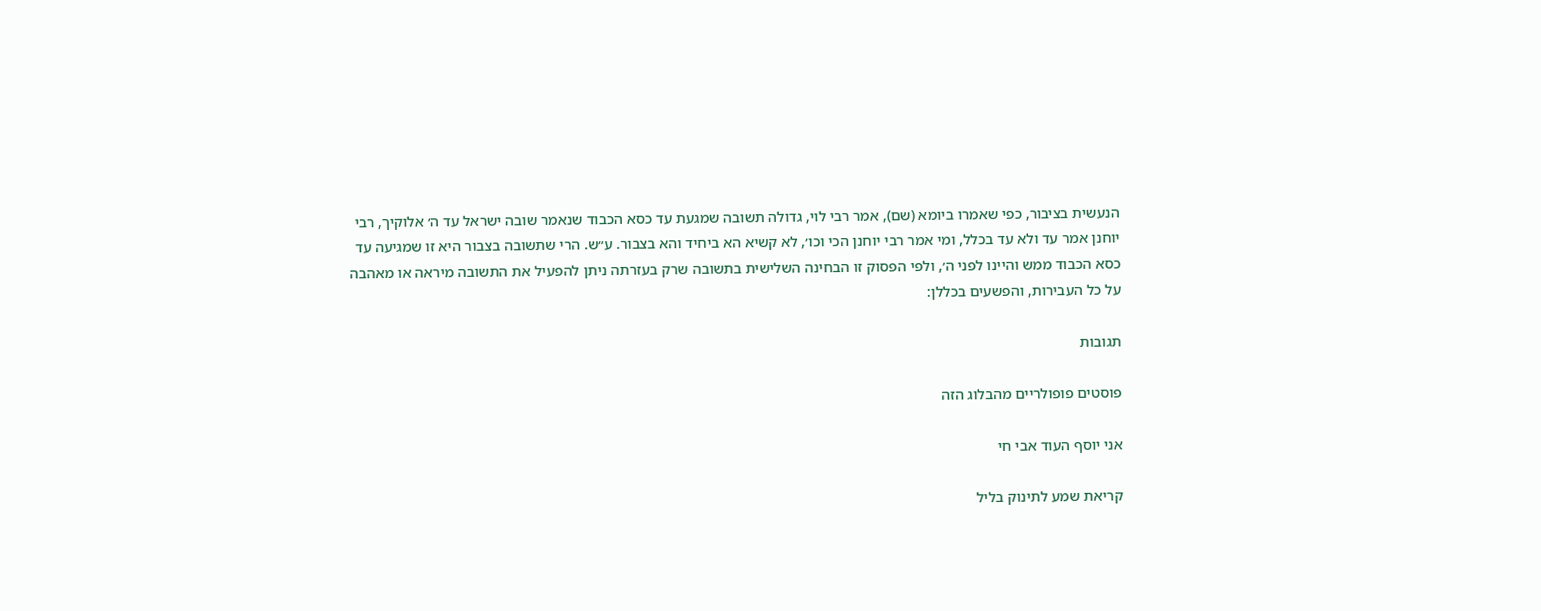הנעשית בציבור, כפי שאמרו ביומא (שם), אמר רבי לוי, גדולה תשובה שמגעת עד כסא הכבוד שנאמר שובה ישראל עד ה׳ אלוקיך, רבי יוחנן אמר עד ולא עד בכלל, ומי אמר רבי יוחנן הכי וכו׳, לא קשיא הא ביחיד והא בצבור. ע״ש. הרי שתשובה בצבור היא זו שמגיעה עד כסא הכבוד ממש והיינו לפני ה׳, ולפי הפסוק זו הבחינה השלישית בתשובה שרק בעזרתה ניתן להפעיל את התשובה מיראה או מאהבה על כל העבירות, והפשעים בכללן:

תגובות

פוסטים פופולריים מהבלוג הזה

אני יוסף העוד אבי חי

קריאת שמע לתינוק בליל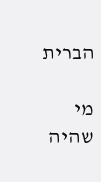הברית

מי שהיה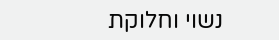נשוי וחלוקת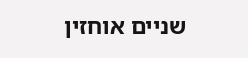שניים אוחזין